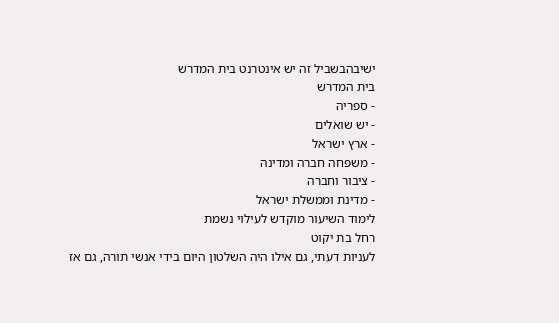ישיבהבשביל זה יש אינטרנט בית המדרש
בית המדרש
- ספריה
- יש שואלים
- ארץ ישראל
- משפחה חברה ומדינה
- ציבור וחברה
- מדינת וממשלת ישראל
לימוד השיעור מוקדש לעילוי נשמת
רחל בת יקוט
לעניות דעתי, גם אילו היה השלטון היום בידי אנשי תורה, גם אז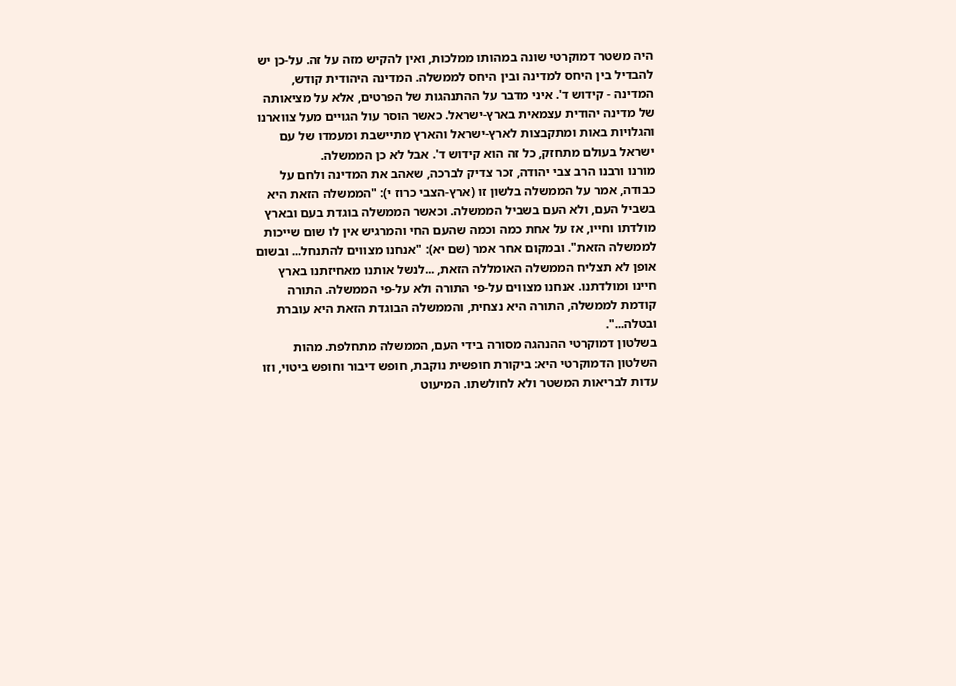היה משטר דמוקרטי שונה במהותו ממלכות, ואין להקיש מזה על זה. על-כן יש להבדיל בין היחס למדינה ובין היחס לממשלה. המדינה היהודית קודש, המדינה - קידוש ד'. איני מדבר על ההתנהגות של הפרטים, אלא על מציאותה של מדינה יהודית עצמאית בארץ-ישראל. כאשר הוסר עול הגויים מעל צווארנו והגלויות באות ומתקבצות לארץ-ישראל והארץ מתיישבת ומעמדו של עם ישראל בעולם מתחזק, כל זה הוא קידוש ד'. אבל לא כן הממשלה.
מורנו ורבנו הרב צבי יהודה, זכר צדיק לברכה, שאהב את המדינה ולחם על כבודה, אמר על הממשלה בלשון זו (ארץ-הצבי כרוז י): "הממשלה הזאת היא בשביל העם, ולא העם בשביל הממשלה. וכאשר הממשלה בוגדת בעם ובארץ מולדתו וחייו, אז על אחת כמה וכמה שהעם החי והמרגיש אין לו שום שייכות לממשלה הזאת". ובמקום אחר אמר (שם יא): "אנחנו מצווים להתנחל... ובשום אופן לא תצליח הממשלה האומללה הזאת, ...לנשל אותנו מאחיזתנו בארץ חיינו ומולדתנו. אנחנו מצווים על-פי התורה ולא על-פי הממשלה. התורה קודמת לממשלה, התורה היא נצחית, והממשלה הבוגדת הזאת היא עוברת ובטלה...".
בשלטון דמוקרטי ההנהגה מסורה בידי העם, הממשלה מתחלפת. מהות השלטון הדמוקרטי היא: ביקורת חופשית נוקבת, חופש דיבור וחופש ביטוי, וזו עדות לבריאות המשטר ולא לחולשתו. המיעוט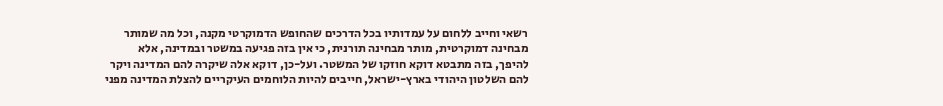רשאי וחייב ללחום על עמדותיו בכל הדרכים שהחופש הדמוקרטי מקנה, וכל מה שמותר מבחינה דמוקרטית, מותר מבחינה תורנית, כי אין בזה פגיעה במשטר ובמדינה, אלא להיפך, בזה מתבטא דוקא חוזקו של המשטר. ועל-כן, דוקא אלה שיקרה להם המדינה ויקר להם השלטון היהודי בארץ-ישראל, חייבים להיות הלוחמים העיקריים להצלת המדינה מפני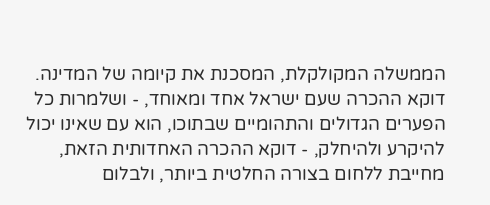הממשלה המקולקלת, המסכנת את קיומה של המדינה. דוקא ההכרה שעם ישראל אחד ומאוחד, - ושלמרות כל הפערים הגדולים והתהומיים שבתוכו, הוא עם שאינו יכול להיקרע ולהיחלק, - דוקא ההכרה האחדותית הזאת, מחייבת ללחום בצורה החלטית ביותר, ולבלום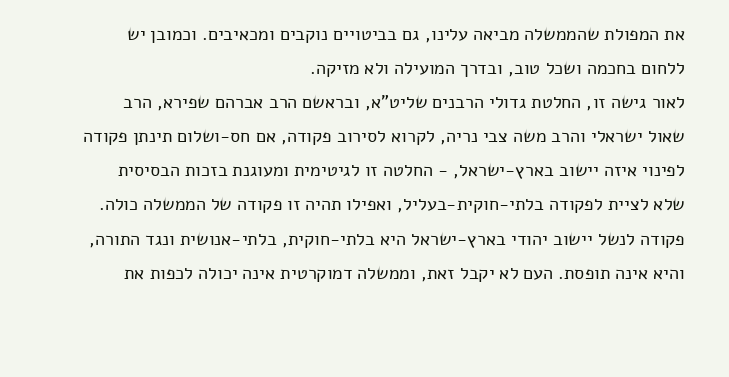את המפולת שהממשלה מביאה עלינו, גם בביטויים נוקבים ומכאיבים. וכמובן יש ללחום בחכמה ושכל טוב, ובדרך המועילה ולא מזיקה.
לאור גישה זו, החלטת גדולי הרבנים שליט"א, ובראשם הרב אברהם שפירא, הרב שאול ישראלי והרב משה צבי נריה, לקרוא לסירוב פקודה, אם חס-ושלום תינתן פקודה לפינוי איזה יישוב בארץ-ישראל, - החלטה זו לגיטימית ומעוגנת בזכות הבסיסית שלא לציית לפקודה בלתי-חוקית-בעליל, ואפילו תהיה זו פקודה של הממשלה כולה. פקודה לנשל יישוב יהודי בארץ-ישראל היא בלתי-חוקית, בלתי-אנושית ונגד התורה, והיא אינה תופסת. העם לא יקבל זאת, וממשלה דמוקרטית אינה יכולה לכפות את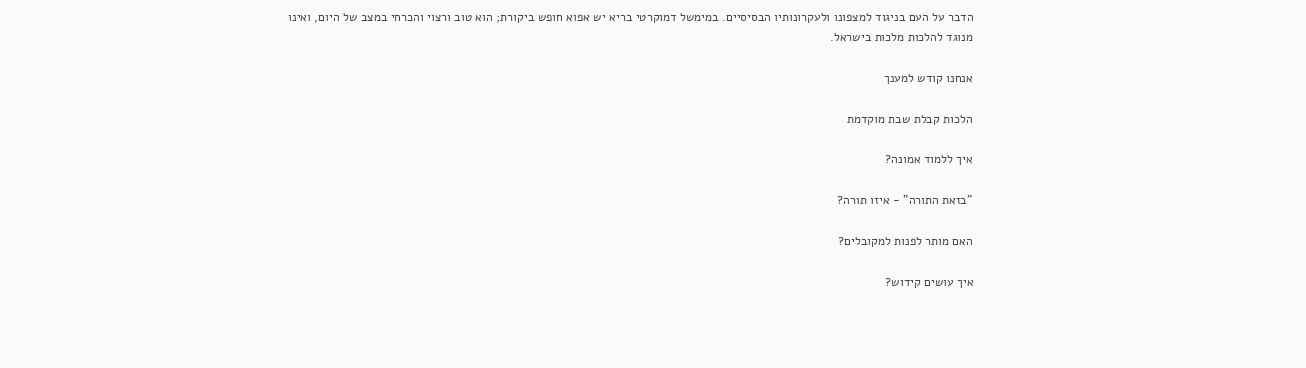הדבר על העם בניגוד למצפונו ולעקרונותיו הבסיסיים. במימשל דמוקרטי בריא יש אפוא חופש ביקורת; הוא טוב ורצוי והכרחי במצב של היום, ואינו מנוגד להלכות מלכות בישראל.

אנחנו קודש למענך

הלכות קבלת שבת מוקדמת

איך ללמוד אמונה?

"בזאת התורה" - איזו תורה?

האם מותר לפנות למקובלים?

איך עושים קידוש?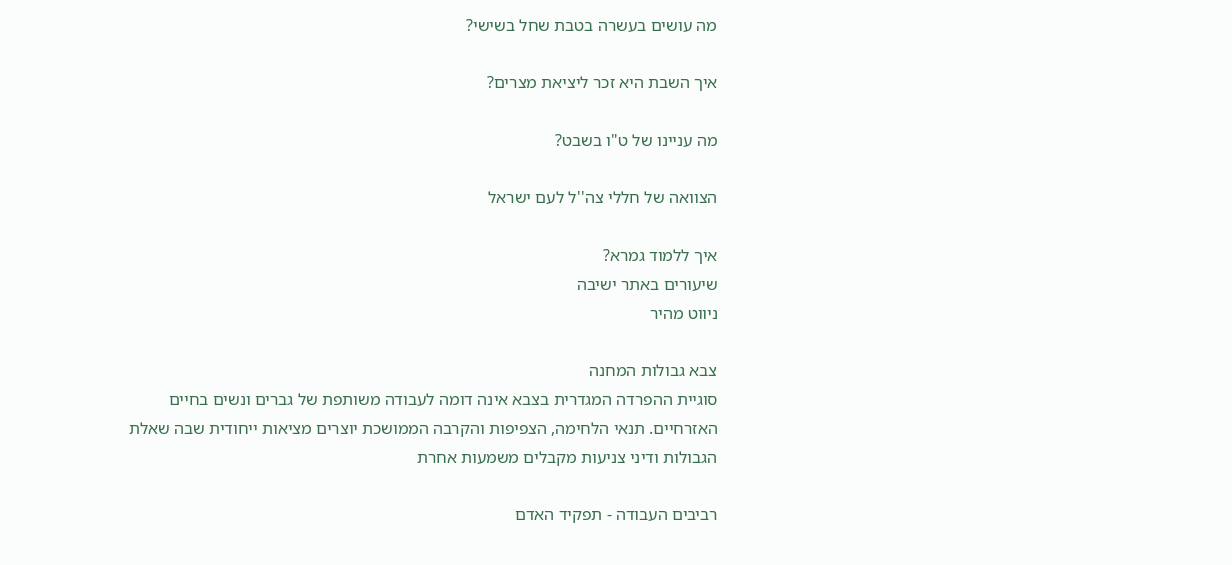מה עושים בעשרה בטבת שחל בשישי?

איך השבת היא זכר ליציאת מצרים?

מה עניינו של ט"ו בשבט?

הצוואה של חללי צה''ל לעם ישראל

איך ללמוד גמרא?
שיעורים באתר ישיבה
ניווט מהיר

צבא גבולות המחנה
סוגיית ההפרדה המגדרית בצבא אינה דומה לעבודה משותפת של גברים ונשים בחיים האזרחיים. תנאי הלחימה, הצפיפות והקרבה הממושכת יוצרים מציאות ייחודית שבה שאלת הגבולות ודיני צניעות מקבלים משמעות אחרת

רביבים העבודה - תפקיד האדם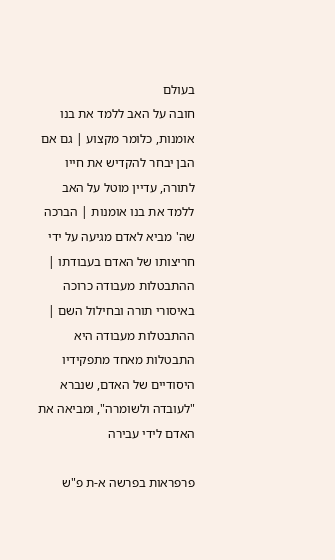בעולם
חובה על האב ללמד את בנו אומנות, כלומר מקצוע | גם אם הבן יבחר להקדיש את חייו לתורה, עדיין מוטל על האב ללמד את בנו אומנות | הברכה שה' מביא לאדם מגיעה על ידי חריצותו של האדם בעבודתו | ההתבטלות מעבודה כרוכה באיסורי תורה ובחילול השם | ההתבטלות מעבודה היא התבטלות מאחד מתפקידיו היסודיים של האדם, שנברא "לעובדה ולשומרה", ומביאה את האדם לידי עבירה

פרפראות בפרשה א-ת פ"ש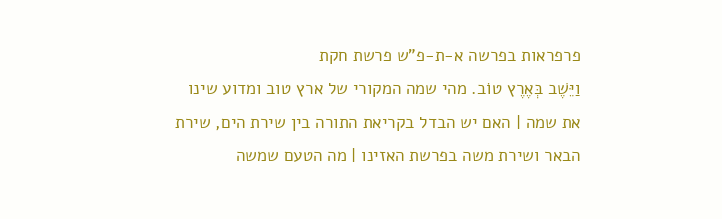פרפראות בפרשה א-ת-פ"ש פרשת חקת
וַיֵּשֶׁב בְּאֶרֶץ טוֹב. מהי שמה המקורי של ארץ טוב ומדוע שינו את שמה | האם יש הבדל בקריאת התורה בין שירת הים, שירת הבאר ושירת משה בפרשת האזינו | מה הטעם שמשה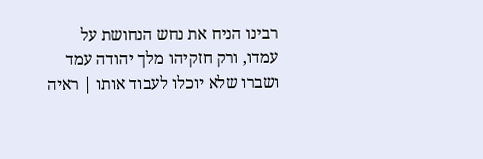רבינו הניח את נחש הנחושת על עמדו, ורק חזקיהו מלך יהודה עמד ושברו שלא יוכלו לעבוד אותו | ראיה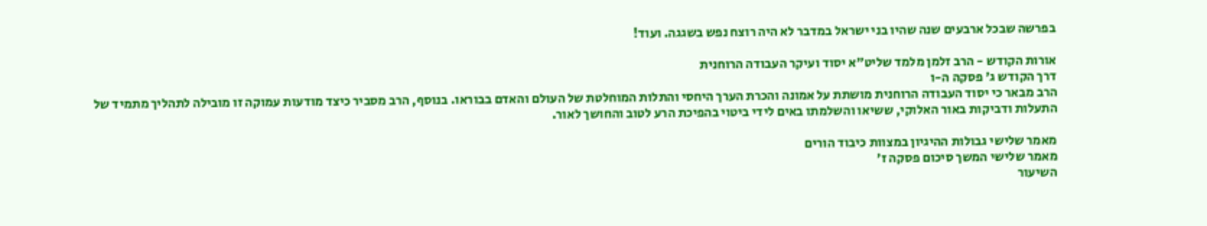בפרשה שבכל ארבעים שנה שהיו בני ישראל במדבר לא היה רוצח נפש בשגגה. ועוד!

אורות הקודש - הרב זלמן מלמד שליט"א יסוד ועיקר העבודה הרוחנית
דרך הקודש ג' פסקה ה-ו
הרב מבאר כי יסוד העבודה הרוחנית מושתת על אמונה והכרת הערך היחסי והתלות המוחלטת של העולם והאדם בבוראו. בנוסף, הרב מסביר כיצד מודעות עמוקה זו מובילה לתהליך מתמיד של התעלות ודביקות באור האלוקי, ששיאו והשלמתו באים לידי ביטוי בהפיכת הרע לטוב והחושך לאור.

מאמר שלישי גבולות ההיגיון במצוות כיבוד הורים
מאמר שלישי המשך סיכום פסקה ז'
השיעור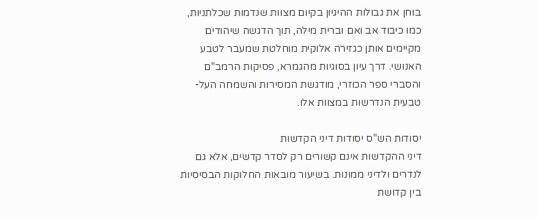בוחן את גבולות ההיגיון בקיום מצוות שנדמות שכלתניות, כמו כיבוד אב ואם וברית מילה, תוך הדגשה שיהודים מקיימים אותן כגזירה אלוקית מוחלטת שמעבר לטבע האנושי. דרך עיון בסוגיות מהגמרא, פסיקות הרמב"ם והסברי ספר הכוזרי, מודגשת המסירות והשמחה העל-טבעית הנדרשות במצוות אלו.

יסודות הש"ס יסודות דיני הקדשות
דיני ההקדשות אינם קשורים רק לסדר קדשים, אלא גם לנדרים ולדיני ממונות. בשיעור מובאות החלוקות הבסיסיות בין קדושת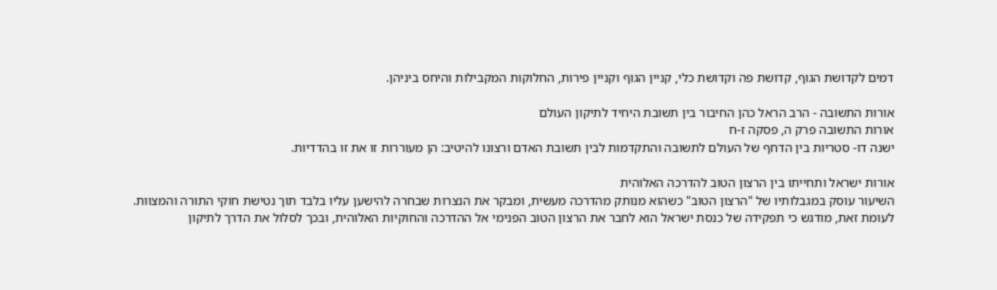דמים לקדושת הגוף, קדושת פה וקדושת כלי, קניין הגוף וקניין פירות, החלוקות המקבילות והיחס ביניהן.

אורות התשובה - הרב הראל כהן החיבור בין תשובת היחיד לתיקון העולם
אורות התשובה פרק ה, פסקה ז-ח
ישנה דו- סטריות בין הדחף של העולם לתשובה והתקדמות לבין תשובת האדם ורצונו להיטיב: הן מעוררות זו את זו בהדדיות.

אורות ישראל ותחייתו בין הרצון הטוב להדרכה האלוהית
השיעור עוסק במגבלותיו של "הרצון הטוב" כשהוא מנותק מהדרכה מעשית, ומבקר את הנצרות שבחרה להישען עליו בלבד תוך נטישת חוקי התורה והמצוות. לעומת זאת, מודגש כי תפקידה של כנסת ישראל הוא לחבר את הרצון הטוב הפנימי אל ההדרכה והחוקיות האלוהית, ובכך לסלול את הדרך לתיקון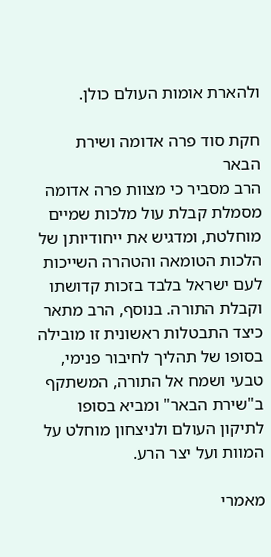ולהארת אומות העולם כולן.

חקת סוד פרה אדומה ושירת הבאר
הרב מסביר כי מצוות פרה אדומה מסמלת קבלת עול מלכות שמיים מוחלטת, ומדגיש את ייחודיותן של הלכות הטומאה והטהרה השייכות לעם ישראל בלבד בזכות קדושתו וקבלת התורה. בנוסף, הרב מתאר כיצד התבטלות ראשונית זו מובילה בסופו של תהליך לחיבור פנימי, טבעי ושמח אל התורה, המשתקף ב"שירת הבאר" ומביא בסופו לתיקון העולם ולניצחון מוחלט על המוות ועל יצר הרע.

מאמרי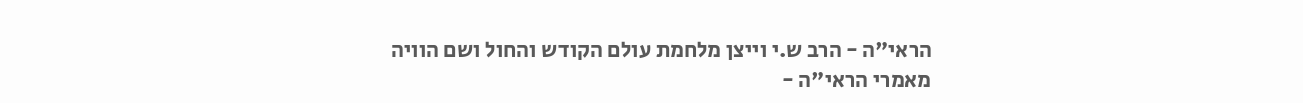הראי"ה - הרב ש.י וייצן מלחמת עולם הקודש והחול ושם הוויה
מאמרי הראי"ה -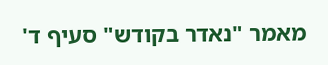מאמר "נאדר בקודש" סעיף ד'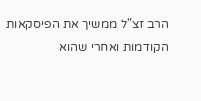הרב זצ"ל ממשיך את הפיסקאות הקודמות ואחרי שהוא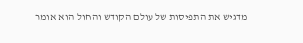מדגיש את התפיסות של עולם הקודש והחול הוא אומר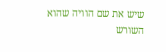שיש את שם הוויה שהוא השורש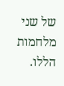של שני מלחמות הללו.